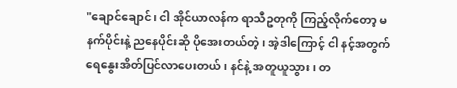"ချောင်ချောင်၊ ငါ အိုင်ယာလန်က ရာသီဥတုကို ကြည့်လိုက်တော့ မနက်ပိုင်းနဲ့ ညနေပိုင်းဆို ပိုအေးတယ်တဲ့၊ အဲ့ဒါကြောင့် ငါ နင့်အတွက် ရေနွေးအိတ်ပြင်လာပေးတယ်၊ နင်နဲ့ အတူယူသွား၊ တ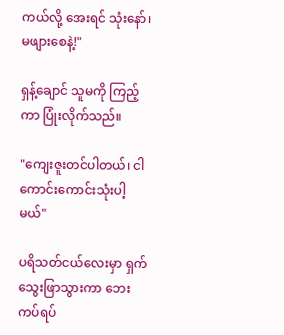ကယ်လို့ အေးရင် သုံးနော်၊ မဖျားစေနဲ့!"

ရှန့်ချောင် သူမကို ကြည့်ကာ ပြုံးလိုက်သည်။

"ကျေးဇူးတင်ပါတယ်၊ ငါကောင်းကောင်းသုံးပါ့မယ်"

ပရိသတ်ငယ်လေးမှာ ရှက်သွေးဖြာသွားကာ ဘေးကပ်ရပ်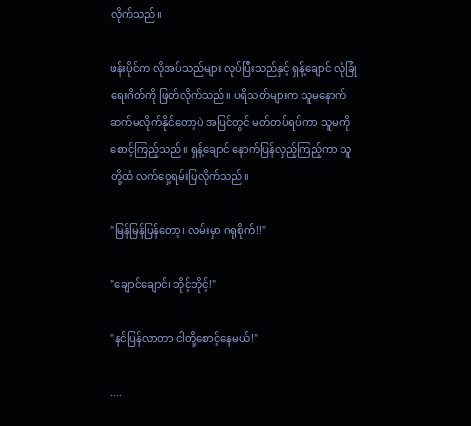လိုက်သည်။

ဖန်းပိုင်က လိုအပ်သည်များ လုပ်ပြီးသည်နှင့် ရှန့်ချောင် လုံခြုံရေးဂိတ်ကို ဖြတ်လိုက်သည်။ ပရိသတ်များက သူမနောက် ဆက်မလိုက်နိုင်တော့ပဲ အပြင်တွင် မတ်တပ်ရပ်ကာ သူမကို စောင့်ကြည့်သည်။ ရှန့်ချောင် နောက်ပြန်လှည့်ကြည့်ကာ သူတို့ထံ လက်ဝှေ့ရမ်းပြလိုက်သည်။

"မြန်မြန်ပြန်တော့၊ လမ်းမှာ ဂရုစိုက်!!"

"ချောင်ချောင်၊ ဘိုင့်ဘိုင့်!"

"နင်ပြန်လာတာ ငါတို့စောင့်နေမယ်!"

....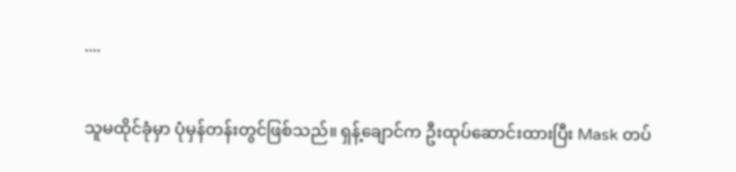....

သူမထိုင်ခုံမှာ ပုံမှန်တန်းတွင်ဖြစ်သည်။ ရှန့်ချောင်က ဦးထုပ်ဆောင်းထားပြီး Mask တပ်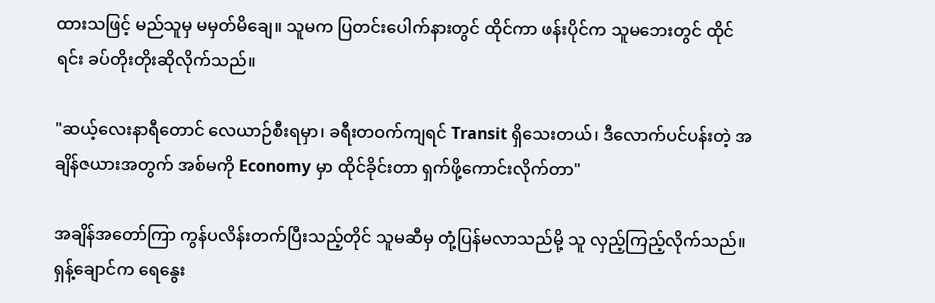ထားသဖြင့် မည်သူမှ မမှတ်မိချေ။ သူမက ပြတင်းပေါက်နားတွင် ထိုင်ကာ ဖန်းပိုင်က သူမဘေးတွင် ထိုင်ရင်း ခပ်တိုးတိုးဆိုလိုက်သည်။

"ဆယ့်လေးနာရီတောင် လေယာဉ်စီးရမှာ၊ ခရီးတဝက်ကျရင် Transit ရှိသေးတယ်၊ ဒီလောက်ပင်ပန်းတဲ့ အချိန်ဇယားအတွက် အစ်မကို Economy မှာ ထိုင်ခိုင်းတာ ရှက်ဖို့ကောင်းလိုက်တာ"

အချိန်အတော်ကြာ ကွန်ပလိန်းတက်ပြီးသည့်တိုင် သူမဆီမှ တုံ့ပြန်မလာသည်မို့ သူ လှည့်ကြည့်လိုက်သည်။ ရှန့်ချောင်က ရေနွေး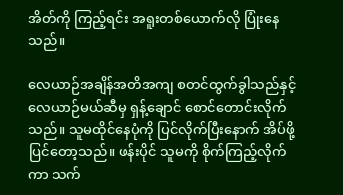အိတ်ကို ကြည့်ရင်း အရူးတစ်ယောက်လို ပြုံးနေသည်။

လေယာဉ်အချိန်အတိအကျ စတင်ထွက်ခွါသည်နှင့် လေယာဉ်မယ်ဆီမှ ရှန့်ချောင် စောင်တောင်းလိုက်သည်။ သူမထိုင်နေပုံကို ပြင်လိုက်ပြီးနောက် အိပ်ဖို့ ပြင်တော့သည်။ ဖန်းပိုင် သူမကို စိုက်ကြည့်လိုက်ကာ သက်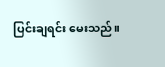ပြင်းချရင်း မေးသည်။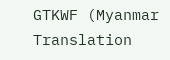GTKWF (Myanmar Translation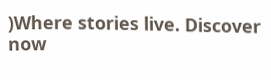)Where stories live. Discover now